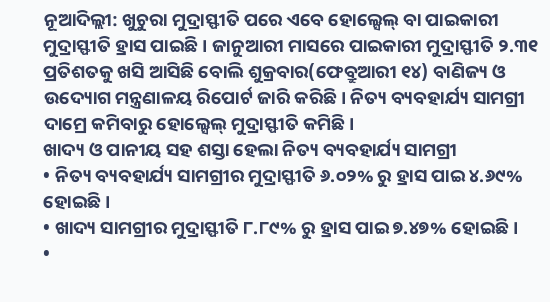ନୂଆଦିଲ୍ଲୀ: ଖୁଚୁରା ମୁଦ୍ରାସ୍ଫୀତି ପରେ ଏବେ ହୋଲ୍ସେଲ୍ ବା ପାଇକାରୀ ମୁଦ୍ରାସ୍ଫୀତି ହ୍ରାସ ପାଇଛି। ଜାନୁଆରୀ ମାସରେ ପାଇକାରୀ ମୁଦ୍ରାସ୍ଫୀତି ୨.୩୧ ପ୍ରତିଶତକୁ ଖସି ଆସିଛି ବୋଲି ଶୁକ୍ରବାର(ଫେବ୍ରୁଆରୀ ୧୪) ବାଣିଜ୍ୟ ଓ ଉଦ୍ୟୋଗ ମନ୍ତ୍ରଣାଳୟ ରିପୋର୍ଟ ଜାରି କରିଛି। ନିତ୍ୟ ବ୍ୟବହାର୍ଯ୍ୟ ସାମଗ୍ରୀ ଦାମ୍ରେ କମିବାରୁ ହୋଲ୍ସେଲ୍ ମୁଦ୍ରାସ୍ଫୀତି କମିଛି।
ଖାଦ୍ୟ ଓ ପାନୀୟ ସହ ଶସ୍ତା ହେଲା ନିତ୍ୟ ବ୍ୟବହାର୍ଯ୍ୟ ସାମଗ୍ରୀ
• ନିତ୍ୟ ବ୍ୟବହାର୍ଯ୍ୟ ସାମଗ୍ରୀର ମୁଦ୍ରାସ୍ଫୀତି ୬.୦୨% ରୁ ହ୍ରାସ ପାଇ ୪.୬୯% ହୋଇଛି।
• ଖାଦ୍ୟ ସାମଗ୍ରୀର ମୁଦ୍ରାସ୍ଫୀତି ୮.୮୯% ରୁ ହ୍ରାସ ପାଇ ୭.୪୭% ହୋଇଛି।
•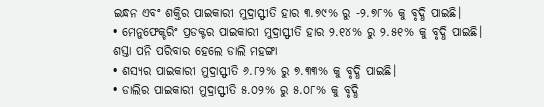ଇନ୍ଧନ ଏବଂ ଶକ୍ତିର ପାଇକାରୀ ମୁଦ୍ରାସ୍ଫୀତି ହାର ୩.୭୯% ରୁ -୨.୭୮% କୁ ବୃଦ୍ଧି ପାଇଛି।
• ମେନୁଫେକ୍ଚରିଂ ପ୍ରଡକ୍ଟର ପାଇକାରୀ ମୁଦ୍ରାସ୍ଫୀତି ହାର ୨.୧୪% ରୁ ୨.୫୧% କୁ ବୃଦ୍ଧି ପାଇଛି।
ଶସ୍ତା ପନି ପରିବାର ହେଲେ ଡାଲି ମହଙ୍ଗା
• ଶସ୍ୟର ପାଇକାରୀ ମୁଦ୍ରାସ୍ଫୀତି ୬.୮୨% ରୁ ୭.୩୩% କୁ ବୃଦ୍ଧି ପାଇଛି।
• ଡାଲିର ପାଇକାରୀ ମୁଦ୍ରାସ୍ଫୀତି ୫.୦୨% ରୁ ୫.୦୮% କୁ ବୃଦ୍ଧି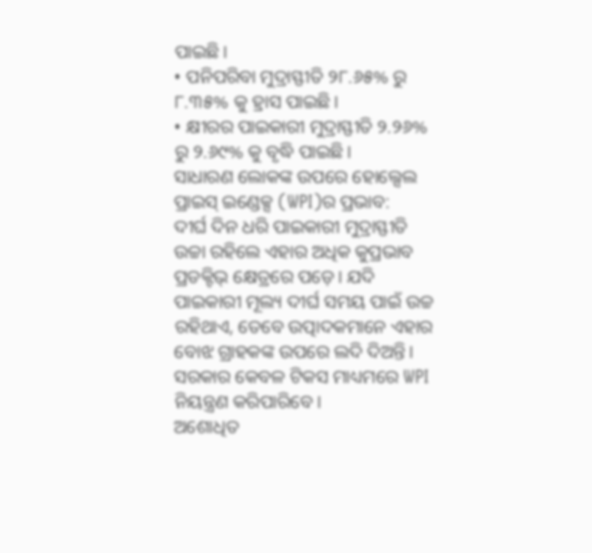ପାଇଛି।
• ପନିପରିବା ମୁଦ୍ରାସ୍ଫୀତି ୨୮.୬୫% ରୁ ୮.୩୫% କୁ ହ୍ରାସ ପାଇଛି।
• କ୍ଷୀରର ପାଇକାରୀ ମୁଦ୍ରାସ୍ଫୀତି ୨.୨୬% ରୁ ୨.୬୯% କୁ ବୃଦ୍ଧି ପାଇଛି।
ସାଧାରଣ ଲୋକଙ୍କ ଉପରେ ହୋଲ୍ସେଲ ପ୍ରାଇସ୍ ଇଣ୍ଡେକ୍ସ (WPI)ର ପ୍ରଭାବ:
ଦୀର୍ଘ ଦିନ ଧରି ପାଇକାରୀ ମୁଦ୍ରାସ୍ଫୀତି ଉଚ୍ଚା ରହିଲେ ଏହାର ଅଧିକ କୁପ୍ରଭାବ ପ୍ରଡକ୍ଟିଭ୍ କ୍ଷେତ୍ରରେ ପଡ଼େ। ଯଦି ପାଇକାରୀ ମୂଲ୍ୟ ଦୀର୍ଘ ସମୟ ପାଇଁ ଉଚ୍ଚ ରହିଥାଏ, ତେବେ ଉତ୍ପାଦକମାନେ ଏହାର ବୋଝ ଗ୍ରାହକଙ୍କ ଉପରେ ଲଦି ଦିଅନ୍ତି। ସରକାର କେବଳ ଟିକସ ମାଧ୍ୟମରେ WPI ନିୟନ୍ତ୍ରଣ କରିପାରିବେ।
ଅଶୋଧିତ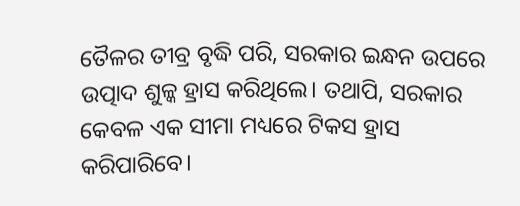ତୈଳର ତୀବ୍ର ବୃଦ୍ଧି ପରି, ସରକାର ଇନ୍ଧନ ଉପରେ ଉତ୍ପାଦ ଶୁଳ୍କ ହ୍ରାସ କରିଥିଲେ। ତଥାପି, ସରକାର କେବଳ ଏକ ସୀମା ମଧ୍ୟରେ ଟିକସ ହ୍ରାସ କରିପାରିବେ।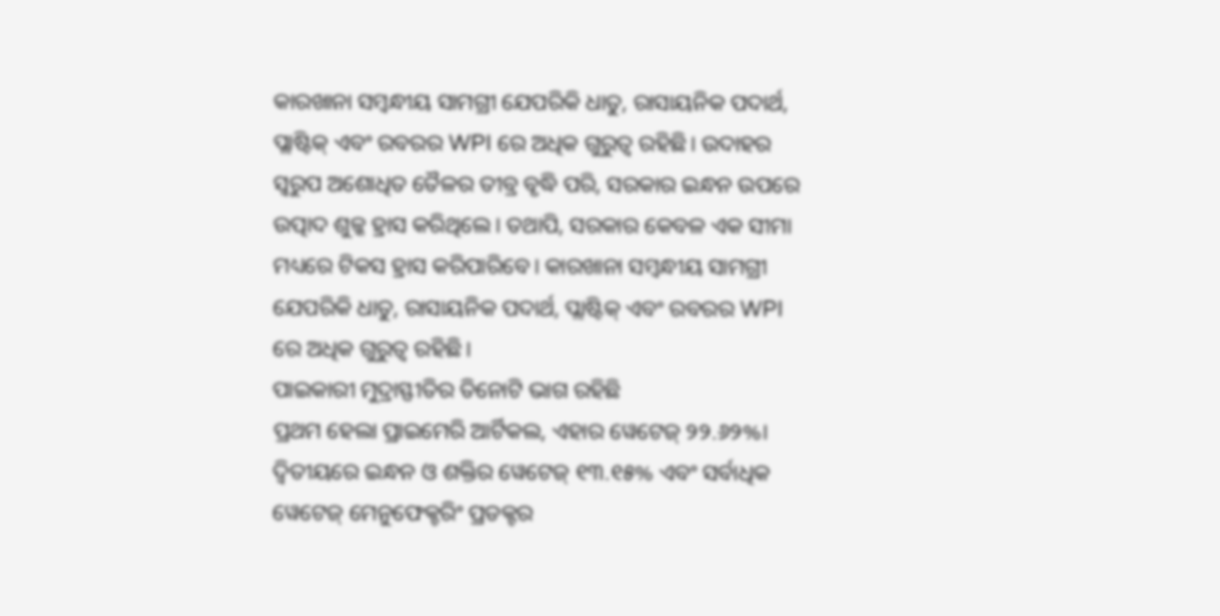କାରଖାନା ସମ୍ବନ୍ଧୀୟ ସାମଗ୍ରୀ ଯେପରିକି ଧାତୁ, ରାସାୟନିକ ପଦାର୍ଥ, ପ୍ଲାଷ୍ଟିକ୍ ଏବଂ ରବରର WPI ରେ ଅଧିକ ଗୁରୁତ୍ୱ ରହିଛି। ଉଦାହର ସ୍ୱରୁପ ଅଶୋଧିତ ତୈଳର ତୀବ୍ର ବୃଦ୍ଧି ପରି, ସରକାର ଇନ୍ଧନ ଉପରେ ଉତ୍ପାଦ ଶୁଳ୍କ ହ୍ରାସ କରିଥିଲେ। ତଥାପି, ସରକାର କେବଳ ଏକ ସୀମା ମଧ୍ୟରେ ଟିକସ ହ୍ରାସ କରିପାରିବେ। କାରଖାନା ସମ୍ବନ୍ଧୀୟ ସାମଗ୍ରୀ ଯେପରିକି ଧାତୁ, ରାସାୟନିକ ପଦାର୍ଥ, ପ୍ଲାଷ୍ଟିକ୍ ଏବଂ ରବରର WPI ରେ ଅଧିକ ଗୁରୁତ୍ୱ ରହିଛି।
ପାଇକାରୀ ମୁଦ୍ରାସ୍ଫୀତିର ତିନୋଟି ଭାଗ ରହିଛି
ପ୍ରଥମ ହେଲା ପ୍ରାଇମେରି ଆର୍ଟିକଲ, ଏହାର ୱେଟେଜ୍ ୨୨.୬୨%। ଦ୍ୱିତୀୟରେ ଇନ୍ଧନ ଓ ଶକ୍ତିର ୱେଟେଜ୍ ୧୩.୧୫% ଏବଂ ସର୍ବାଧିକ ୱେଟେଜ୍ ମେନୁଫେକ୍ଚରିଂ ପ୍ରଡକ୍ଟର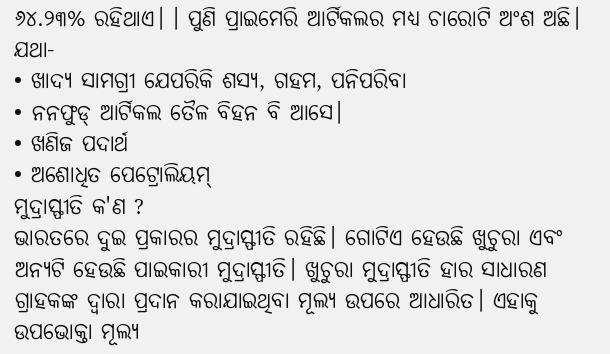୬୪.୨୩% ରହିଥାଏ। । ପୁଣି ପ୍ରାଇମେରି ଆର୍ଟିକଲର ମଧ୍ୟ ଚାରୋଟି ଅଂଶ ଅଛି। ଯଥା-
• ଖାଦ୍ୟ ସାମଗ୍ରୀ ଯେପରିକି ଶସ୍ୟ, ଗହମ, ପନିପରିବା
• ନନଫୁଡ୍ ଆର୍ଟିକଲ ତୈଳ ବିହନ ବି ଆସେ।
• ଖଣିଜ ପଦାର୍ଥ
• ଅଶୋଧିତ ପେଟ୍ରୋଲିୟମ୍
ମୁଦ୍ରାସ୍ଫୀତି କ'ଣ ?
ଭାରତରେ ଦୁଇ ପ୍ରକାରର ମୁଦ୍ରାସ୍ଫୀତି ରହିଛି। ଗୋଟିଏ ହେଉଛି ଖୁଚୁରା ଏବଂ ଅନ୍ୟଟି ହେଉଛି ପାଇକାରୀ ମୁଦ୍ରାସ୍ଫୀତି। ଖୁଚୁରା ମୁଦ୍ରାସ୍ଫୀତି ହାର ସାଧାରଣ ଗ୍ରାହକଙ୍କ ଦ୍ୱାରା ପ୍ରଦାନ କରାଯାଇଥିବା ମୂଲ୍ୟ ଉପରେ ଆଧାରିତ। ଏହାକୁ ଉପଭୋକ୍ତା ମୂଲ୍ୟ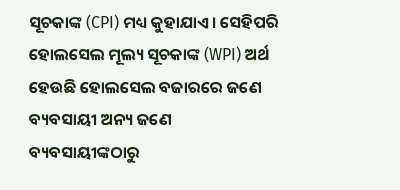ସୂଚକାଙ୍କ (CPI) ମଧ୍ୟ କୁହାଯାଏ। ସେହିପରି ହୋଲସେଲ ମୂଲ୍ୟ ସୂଚକାଙ୍କ (WPI) ଅର୍ଥ ହେଉଛି ହୋଲସେଲ ବଜାରରେ ଜଣେ ବ୍ୟବସାୟୀ ଅନ୍ୟ ଜଣେ ବ୍ୟବସାୟୀଙ୍କଠାରୁ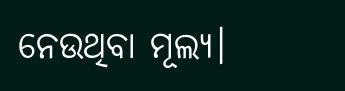ନେଉଥିବା ମୂଲ୍ୟ।